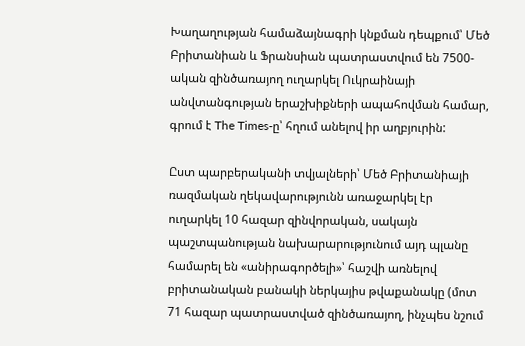Խաղաղության համաձայնագրի կնքման դեպքում՝ Մեծ Բրիտանիան և Ֆրանսիան պատրաստվում են 7500-ական զինծառայող ուղարկել Ուկրաինայի անվտանգության երաշխիքների ապահովման համար, գրում է The Times-ը՝ հղում անելով իր աղբյուրին:

Ըստ պարբերականի տվյալների՝ Մեծ Բրիտանիայի ռազմական ղեկավարությունն առաջարկել էր ուղարկել 10 հազար զինվորական, սակայն պաշտպանության նախարարությունում այդ պլանը համարել են «անիրագործելի»՝ հաշվի առնելով բրիտանական բանակի ներկայիս թվաքանակը (մոտ 71 հազար պատրաստված զինծառայող, ինչպես նշում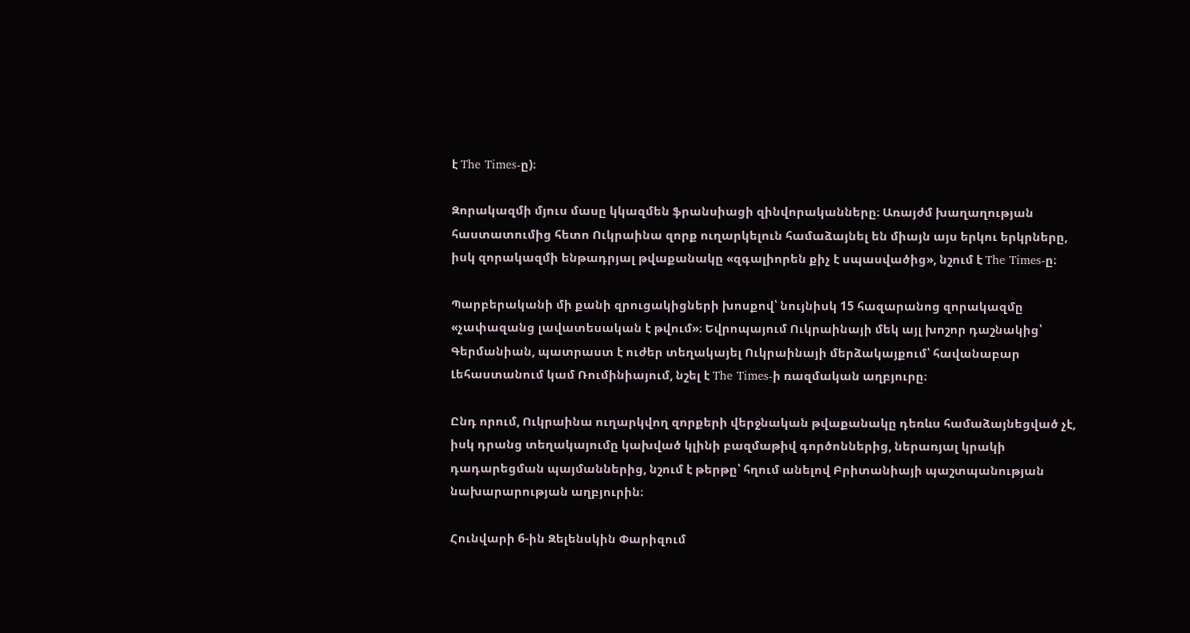է The Times-ը)։

Զորակազմի մյուս մասը կկազմեն ֆրանսիացի զինվորականները։ Առայժմ խաղաղության հաստատումից հետո Ուկրաինա զորք ուղարկելուն համաձայնել են միայն այս երկու երկրները, իսկ զորակազմի ենթադրյալ թվաքանակը «զգալիորեն քիչ է սպասվածից», նշում է The Times-ը։

Պարբերականի մի քանի զրուցակիցների խոսքով՝ նույնիսկ 15 հազարանոց զորակազմը «չափազանց լավատեսական է թվում»։ Եվրոպայում Ուկրաինայի մեկ այլ խոշոր դաշնակից՝ Գերմանիան, պատրաստ է ուժեր տեղակայել Ուկրաինայի մերձակայքում՝ հավանաբար Լեհաստանում կամ Ռումինիայում, նշել է The Times-ի ռազմական աղբյուրը։

Ընդ որում, Ուկրաինա ուղարկվող զորքերի վերջնական թվաքանակը դեռևս համաձայնեցված չէ, իսկ դրանց տեղակայումը կախված կլինի բազմաթիվ գործոններից, ներառյալ կրակի դադարեցման պայմաններից, նշում է թերթը՝ հղում անելով Բրիտանիայի պաշտպանության նախարարության աղբյուրին։

Հունվարի 6-ին Զելենսկին Փարիզում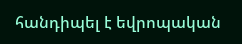հանդիպել է եվրոպական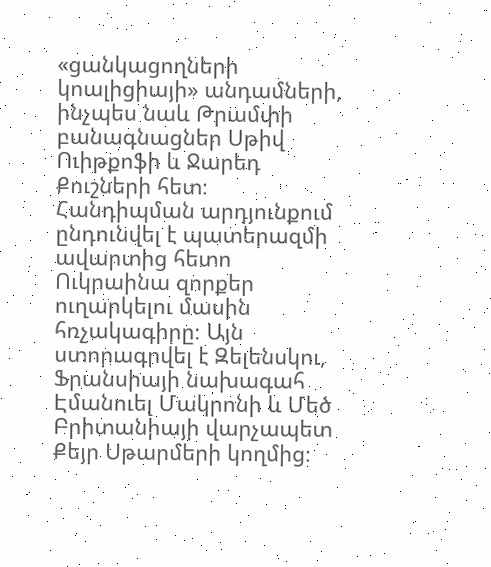«ցանկացողների կոալիցիայի» անդամների, ինչպես նաև Թրամփի բանագնացներ Սթիվ Ուիթքոֆի և Ջարեդ Քուշների հետ։ Հանդիպման արդյունքում ընդունվել է պատերազմի ավարտից հետո Ուկրաինա զորքեր ուղարկելու մասին հռչակագիրը։ Այն ստորագրվել է Զելենսկու, Ֆրանսիայի նախագահ Էմանուել Մակրոնի և Մեծ Բրիտանիայի վարչապետ Քեյր Սթարմերի կողմից։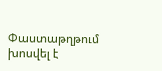Փաստաթղթում խոսվել է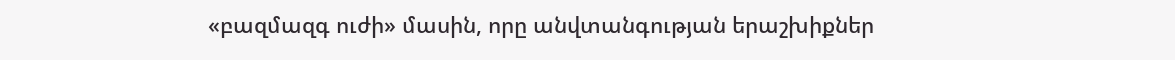«բազմազգ ուժի» մասին, որը անվտանգության երաշխիքներ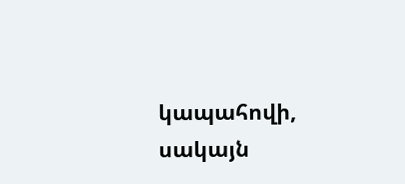կապահովի, սակայն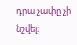դրա չափը չի նշվել։